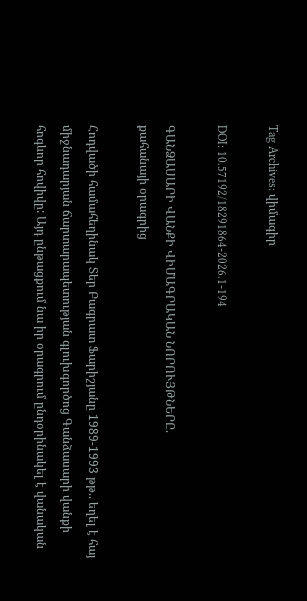Tag Archives: վիմագիր

DOI: 10.57192/18291864-2026.1-194

ԳԱՆՁԱՍԱՐԻ ՎԱՆՔԻ ՎԻՄԱԳՐԱԿԱՆ ՆՈՐՈՒՅԹՆԵՐԸ.
քահանայի օրագրից

Հոդվածի համահեղինակ Տեր Բագրատ Ֆարիշյանը 1989-1993 թթ.. եղել է հայ միջնադարյան ճարտարապետության գլուխգործոց Գանձասարի վանքի հոգևոր հովիվը: Այդ ընթացքում նա իր օրագրում ընդօրինակել է վանական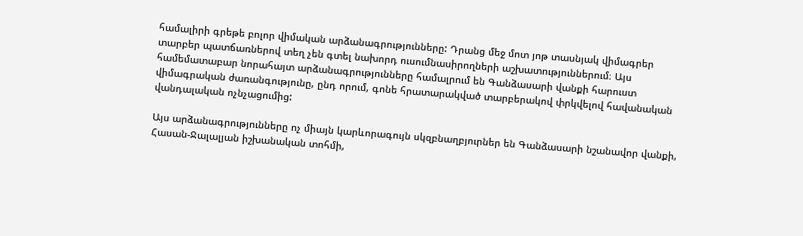համալիրի գրեթե բոլոր վիմական արձանագրությունները: Դրանց մեջ մոտ յոթ տասնյակ վիմագրեր տարբեր պատճառներով տեղ չեն գտել նախորդ ուսումնասիրողների աշխատություններում։ Այս համեմատաբար նորահայտ արձանագրությունները համալրում են Գանձասարի վանքի հարուստ վիմագրական ժառանգությունը, ընդ որում, գոնե հրատարակված տարբերակով փրկվելով հավանական վանդալական ոչնչացումից:

Այս արձանագրությունները ոչ միայն կարևորագույն սկզբնաղբյուրներ են Գանձասարի նշանավոր վանքի, Հասան-Ջալալյան իշխանական տոհմի,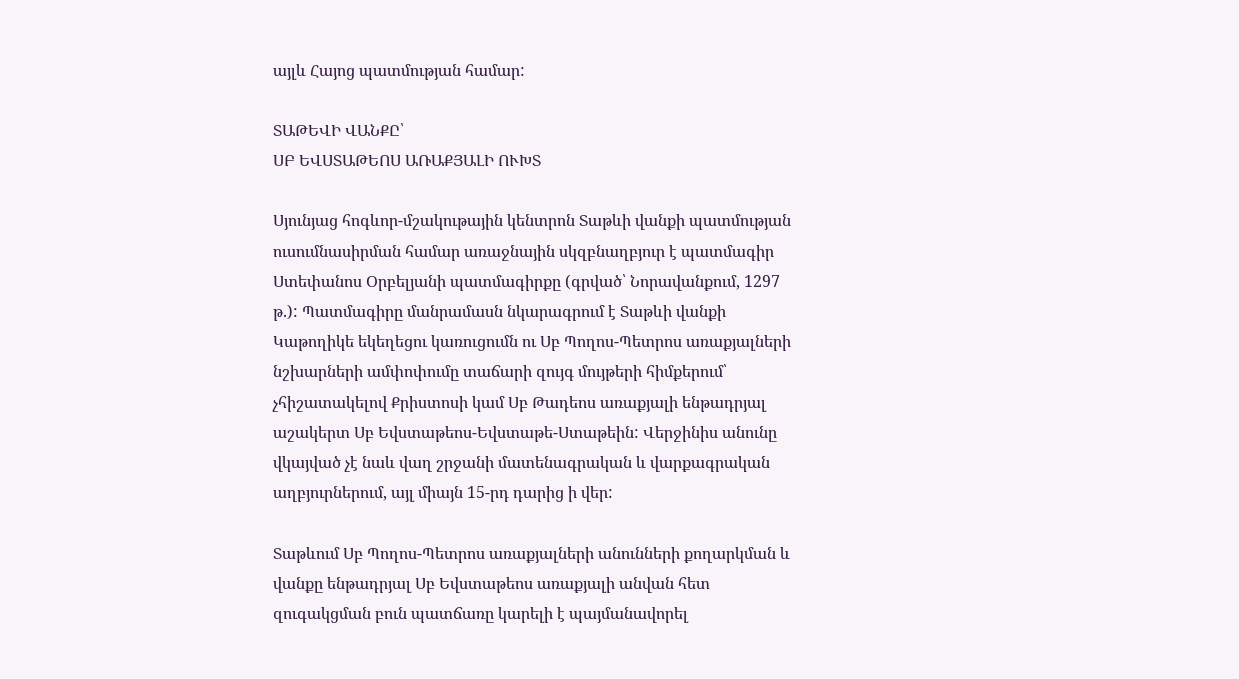այլև Հայոց պատմության համար:

ՏԱԹԵՎԻ ՎԱՆՔԸ՝
ՍԲ ԵՎՍՏԱԹԵՈՍ ԱՌԱՔՅԱԼԻ ՈՒԽՏ

Սյունյաց հոգևոր-մշակութային կենտրոն Տաթևի վանքի պատմության ուսումնասիրման համար առաջնային սկզբնաղբյուր է պատմագիր Ստեփանոս Օրբելյանի պատմագիրքը (գրված՝ Նորավանքում, 1297 թ.): Պատմագիրը մանրամասն նկարագրում է Տաթևի վանքի Կաթողիկե եկեղեցու կառուցումն ու Սբ Պողոս-Պետրոս առաքյալների նշխարների ամփոփումը տաճարի զույգ մույթերի հիմքերում՝ չհիշատակելով Քրիստոսի կամ Սբ Թադեոս առաքյալի ենթադրյալ աշակերտ Սբ Եվստաթեոս-Եվստաթե-Ստաթեին: Վերջինիս անունը վկայված չէ նաև վաղ շրջանի մատենագրական և վարքագրական աղբյուրներում, այլ միայն 15-րդ դարից ի վեր:

Տաթևում Սբ Պողոս-Պետրոս առաքյալների անունների քողարկման և վանքը ենթադրյալ Սբ Եվստաթեոս առաքյալի անվան հետ զուգակցման բուն պատճառը կարելի է պայմանավորել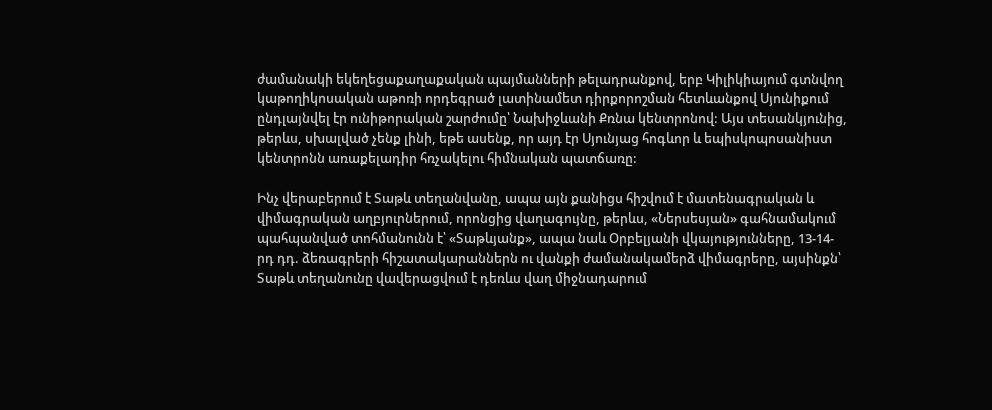ժամանակի եկեղեցաքաղաքական պայմանների թելադրանքով, երբ Կիլիկիայում գտնվող կաթողիկոսական աթոռի որդեգրած լատինամետ դիրքորոշման հետևանքով Սյունիքում ընդլայնվել էր ունիթորական շարժումը՝ Նախիջևանի Քռնա կենտրոնով: Այս տեսանկյունից, թերևս, սխալված չենք լինի, եթե ասենք, որ այդ էր Սյունյաց հոգևոր և եպիսկոպոսանիստ կենտրոնն առաքելադիր հռչակելու հիմնական պատճառը:

Ինչ վերաբերում է Տաթև տեղանվանը, ապա այն քանիցս հիշվում է մատենագրական և վիմագրական աղբյուրներում, որոնցից վաղագույնը, թերևս, «Ներսեսյան» գահնամակում պահպանված տոհմանունն է՝ «Տաթևյանք», ապա նաև Օրբելյանի վկայությունները, 13-14-րդ դդ. ձեռագրերի հիշատակարաններն ու վանքի ժամանակամերձ վիմագրերը, այսինքն՝ Տաթև տեղանունը վավերացվում է դեռևս վաղ միջնադարում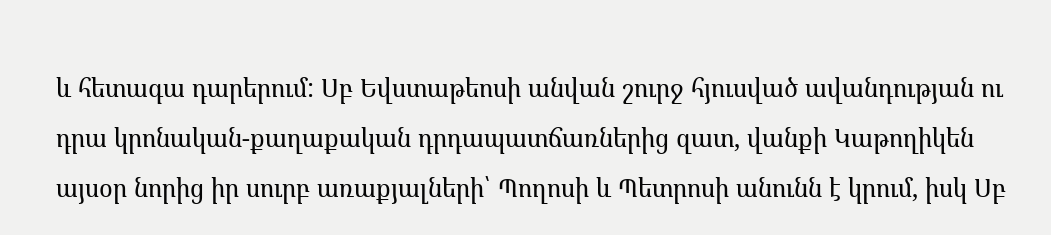և հետագա դարերում: Սբ Եվստաթեոսի անվան շուրջ հյուսված ավանդության ու դրա կրոնական-քաղաքական դրդապատճառներից զատ, վանքի Կաթողիկեն այսօր նորից իր սուրբ առաքյալների՝ Պողոսի և Պետրոսի անունն է կրում, իսկ Սբ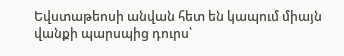Եվստաթեոսի անվան հետ են կապում միայն վանքի պարսպից դուրս՝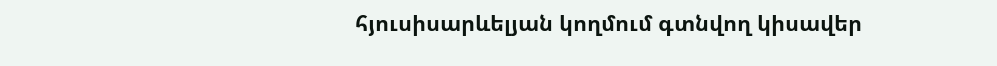հյուսիսարևելյան կողմում գտնվող կիսավեր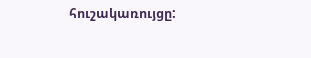հուշակառույցը: